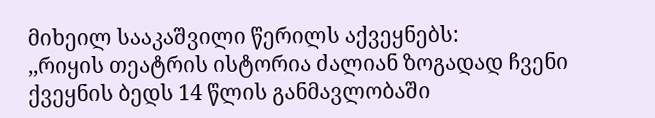მიხეილ სააკაშვილი წერილს აქვეყნებს:
,,რიყის თეატრის ისტორია ძალიან ზოგადად ჩვენი ქვეყნის ბედს 14 წლის განმავლობაში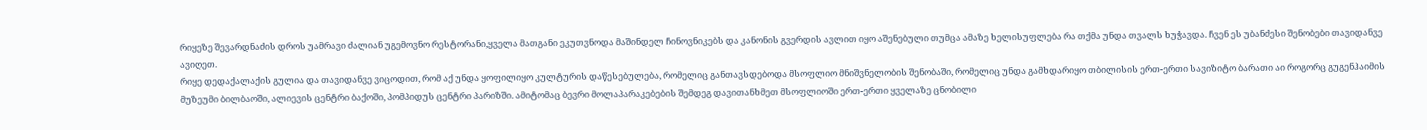რიყეზე შევარდნაძის დროს უამრავი ძალიან უგემოვნო რესტორანი,ყველა მათგანი ეკუთვნოდა მაშინდელ ჩინოვნიკებს და კანონის გვერდის ავლით იყო აშენებული თუმცა ამაზე ხელისუფლება რა თქმა უნდა თვალს ხუჭავდა. ჩვენ ეს უბანძესი შენობები თავიდანვე ავიღეთ.
რიყე დედაქალაქის გულია და თავიდანვე ვიცოდით, რომ აქ უნდა ყოფილიყო კულტურის დაწესებულება, რომელიც განთავსდებოდა მსოფლიო მნიშვნელობის შენობაში, რომელიც უნდა გამხდარიყო თბილისის ერთ-ერთი სავიზიტო ბარათი აი როგორც გუგენჰაიმის მუზეუმი ბილბაოში, ალიევის ცენტრი ბაქოში, პომპიდუს ცენტრი პარიზში. ამიტომაც ბევრი მოლაპარაკებების შემდეგ დავითანხმეთ მსოფლიოში ერთ-ერთი ყველაზე ცნობილი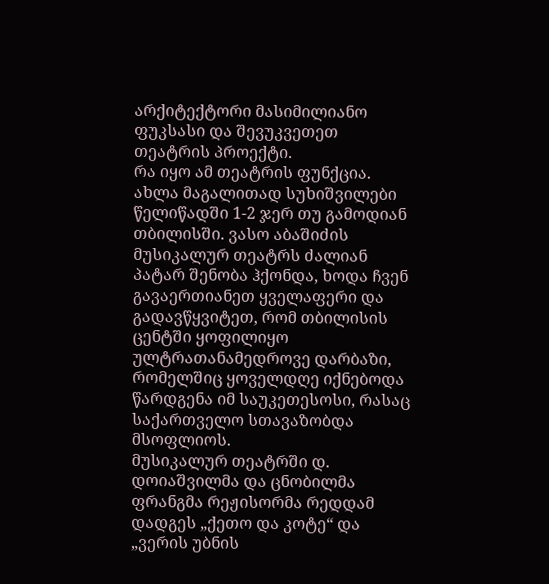არქიტექტორი მასიმილიანო ფუკსასი და შევუკვეთეთ თეატრის პროექტი.
რა იყო ამ თეატრის ფუნქცია. ახლა მაგალითად სუხიშვილები წელიწადში 1-2 ჯერ თუ გამოდიან თბილისში. ვასო აბაშიძის მუსიკალურ თეატრს ძალიან პატარ შენობა ჰქონდა, ხოდა ჩვენ გავაერთიანეთ ყველაფერი და გადავწყვიტეთ, რომ თბილისის ცენტში ყოფილიყო ულტრათანამედროვე დარბაზი, რომელშიც ყოველდღე იქნებოდა წარდგენა იმ საუკეთესოსი, რასაც საქართველო სთავაზობდა მსოფლიოს.
მუსიკალურ თეატრში დ. დოიაშვილმა და ცნობილმა ფრანგმა რეჟისორმა რედდამ დადგეს „ქეთო და კოტე“ და „ვერის უბნის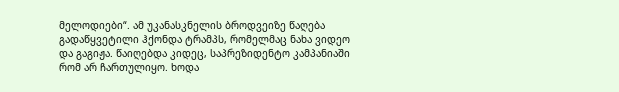მელოდიები“. ამ უკანასკნელის ბროდვეიზე წაღება გადაწყვეტილი ჰქონდა ტრამპს, რომელმაც ნახა ვიდეო და გაგიჟა. წაიღებდა კიდეც, საპრეზიდენტო კამპანიაში რომ არ ჩართულიყო. ხოდა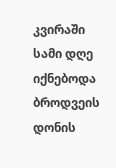კვირაში სამი დღე იქნებოდა ბროდვეის დონის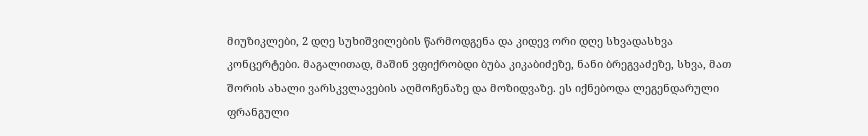მიუზიკლები, 2 დღე სუხიშვილების წარმოდგენა და კიდევ ორი დღე სხვადასხვა კონცერტები. მაგალითად, მაშინ ვფიქრობდი ბუბა კიკაბიძეზე, ნანი ბრეგვაძეზე, სხვა, მათ შორის ახალი ვარსკვლავების აღმოჩენაზე და მოზიდვაზე. ეს იქნებოდა ლეგენდარული ფრანგული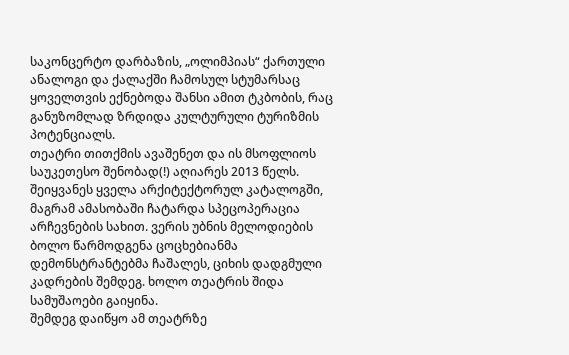საკონცერტო დარბაზის, „ოლიმპიას“ ქართული ანალოგი და ქალაქში ჩამოსულ სტუმარსაც ყოველთვის ექნებოდა შანსი ამით ტკბობის, რაც განუზომლად ზრდიდა კულტურული ტურიზმის პოტენციალს.
თეატრი თითქმის ავაშენეთ და ის მსოფლიოს საუკეთესო შენობად(!) აღიარეს 2013 წელს. შეიყვანეს ყველა არქიტექტორულ კატალოგში, მაგრამ ამასობაში ჩატარდა სპეცოპერაცია არჩევნების სახით. ვერის უბნის მელოდიების ბოლო წარმოდგენა ცოცხებიანმა დემონსტრანტებმა ჩაშალეს, ციხის დადგმული კადრების შემდეგ. ხოლო თეატრის შიდა სამუშაოები გაიყინა.
შემდეგ დაიწყო ამ თეატრზე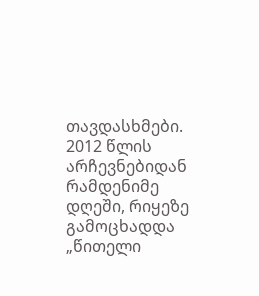თავდასხმები. 2012 წლის არჩევნებიდან რამდენიმე დღეში, რიყეზე გამოცხადდა „წითელი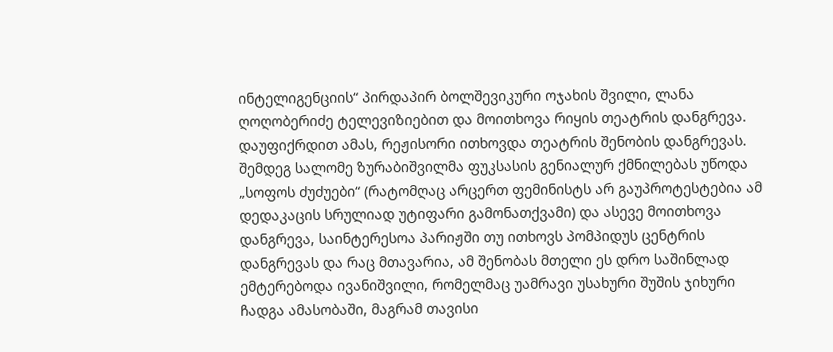ინტელიგენციის“ პირდაპირ ბოლშევიკური ოჯახის შვილი, ლანა ღოღობერიძე ტელევიზიებით და მოითხოვა რიყის თეატრის დანგრევა. დაუფიქრდით ამას, რეჟისორი ითხოვდა თეატრის შენობის დანგრევას. შემდეგ სალომე ზურაბიშვილმა ფუკსასის გენიალურ ქმნილებას უწოდა „სოფოს ძუძუები“ (რატომღაც არცერთ ფემინისტს არ გაუპროტესტებია ამ დედაკაცის სრულიად უტიფარი გამონათქვამი) და ასევე მოითხოვა დანგრევა, საინტერესოა პარიჟში თუ ითხოვს პომპიდუს ცენტრის დანგრევას და რაც მთავარია, ამ შენობას მთელი ეს დრო საშინლად ემტერებოდა ივანიშვილი, რომელმაც უამრავი უსახური შუშის ჯიხური ჩადგა ამასობაში, მაგრამ თავისი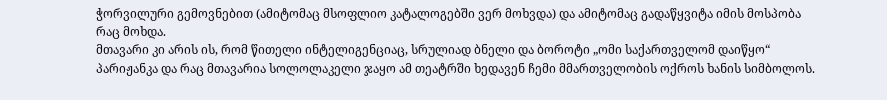ჭორვილური გემოვნებით (ამიტომაც მსოფლიო კატალოგებში ვერ მოხვდა) და ამიტომაც გადაწყვიტა იმის მოსპობა რაც მოხდა.
მთავარი კი არის ის, რომ წითელი ინტელიგენციაც, სრულიად ბნელი და ბოროტი „ომი საქართველომ დაიწყო“ პარიჟანკა და რაც მთავარია სოლოლაკელი ჯაყო ამ თეატრში ხედავენ ჩემი მმართველობის ოქროს ხანის სიმბოლოს.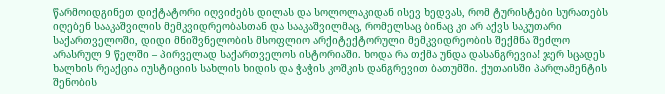წარმოიდგინეთ დიქტატორი იღვიძებს დილას და სოლოლაკიდან ისევ ხედვას, რომ ტურისტები სურათებს იღებენ სააკაშვილის მემკვიდრეობასთან და სააკაშვილმაც, რომელსაც ბინაც კი არ აქვს საკუთარი საქართველოში, დიდი მნიშვნელობის მსოფლიო არქიტექტორული მემკვიდრეობის შექმნა შეძლო არასრულ 9 წელში – პირველად საქართველოს ისტორიაში. ხოდა რა თქმა უნდა დასანგრევია! ჯერ სცადეს ხალხის რეაქცია იუსტიციის სახლის ხიდის და ჭაჭის კოშკის დანგრევით ბათუმში. ქუთაისში პარლამენტის შენობის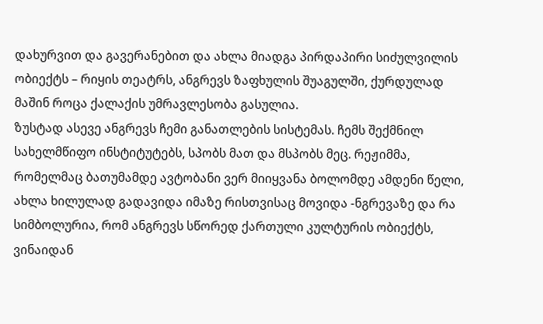დახურვით და გავერანებით და ახლა მიადგა პირდაპირი სიძულვილის ობიექტს – რიყის თეატრს, ანგრევს ზაფხულის შუაგულში, ქურდულად მაშინ როცა ქალაქის უმრავლესობა გასულია.
ზუსტად ასევე ანგრევს ჩემი განათლების სისტემას. ჩემს შექმნილ სახელმწიფო ინსტიტუტებს, სპობს მათ და მსპობს მეც. რეჟიმმა, რომელმაც ბათუმამდე ავტობანი ვერ მიიყვანა ბოლომდე ამდენი წელი, ახლა ხილულად გადავიდა იმაზე რისთვისაც მოვიდა -ნგრევაზე და რა სიმბოლურია, რომ ანგრევს სწორედ ქართული კულტურის ობიექტს, ვინაიდან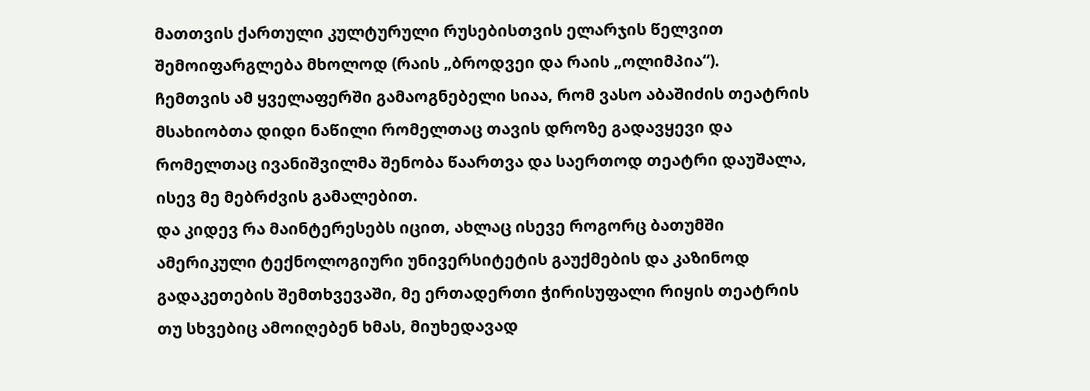მათთვის ქართული კულტურული რუსებისთვის ელარჯის წელვით შემოიფარგლება მხოლოდ (რაის „ბროდვეი და რაის „ოლიმპია“).
ჩემთვის ამ ყველაფერში გამაოგნებელი სიაა, რომ ვასო აბაშიძის თეატრის მსახიობთა დიდი ნაწილი რომელთაც თავის დროზე გადავყევი და რომელთაც ივანიშვილმა შენობა წაართვა და საერთოდ თეატრი დაუშალა, ისევ მე მებრძვის გამალებით.
და კიდევ რა მაინტერესებს იცით, ახლაც ისევე როგორც ბათუმში ამერიკული ტექნოლოგიური უნივერსიტეტის გაუქმების და კაზინოდ გადაკეთების შემთხვევაში, მე ერთადერთი ჭირისუფალი რიყის თეატრის თუ სხვებიც ამოიღებენ ხმას, მიუხედავად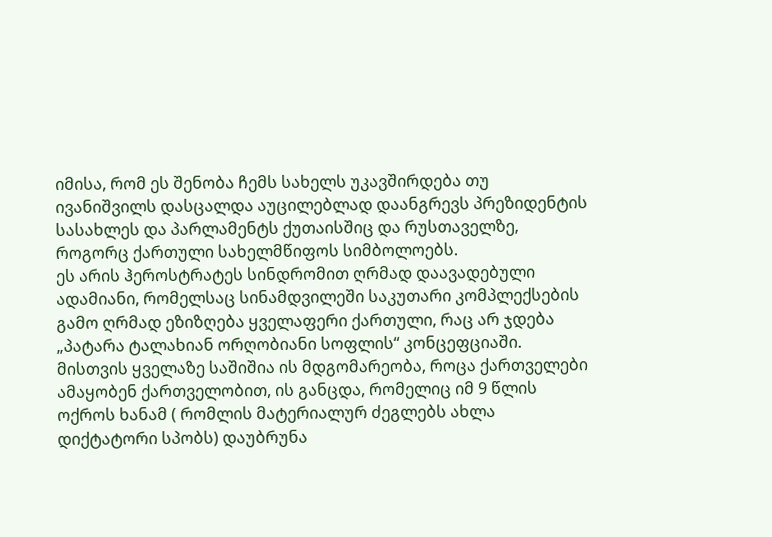იმისა, რომ ეს შენობა ჩემს სახელს უკავშირდება თუ ივანიშვილს დასცალდა აუცილებლად დაანგრევს პრეზიდენტის სასახლეს და პარლამენტს ქუთაისშიც და რუსთაველზე, როგორც ქართული სახელმწიფოს სიმბოლოებს.
ეს არის ჰეროსტრატეს სინდრომით ღრმად დაავადებული ადამიანი, რომელსაც სინამდვილეში საკუთარი კომპლექსების გამო ღრმად ეზიზღება ყველაფერი ქართული, რაც არ ჯდება „პატარა ტალახიან ორღობიანი სოფლის“ კონცეფციაში.
მისთვის ყველაზე საშიშია ის მდგომარეობა, როცა ქართველები ამაყობენ ქართველობით, ის განცდა, რომელიც იმ 9 წლის ოქროს ხანამ ( რომლის მატერიალურ ძეგლებს ახლა დიქტატორი სპობს) დაუბრუნა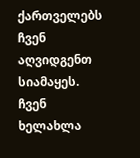ქართველებს
ჩვენ აღვიდგენთ სიამაყეს. ჩვენ ხელახლა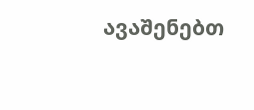ავაშენებთ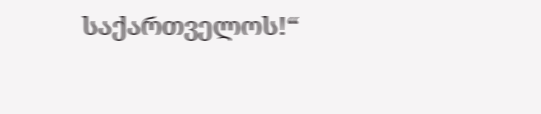საქართველოს!“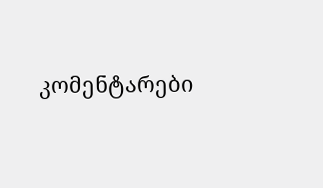კომენტარები